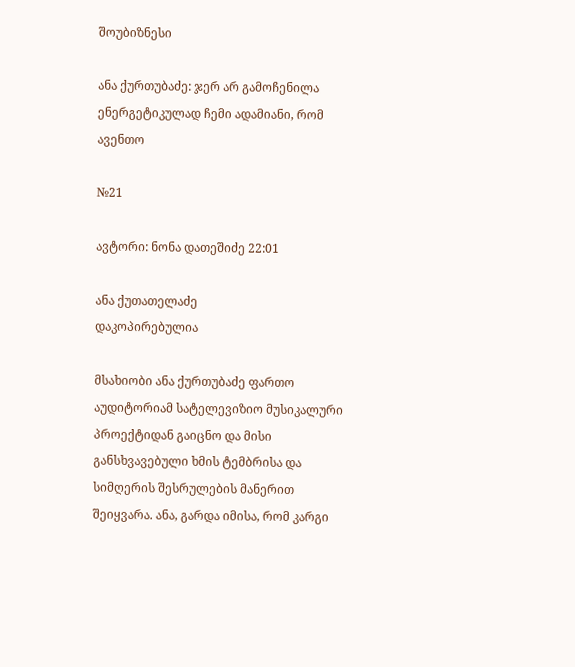შოუბიზნესი

ანა ქურთუბაძე: ჯერ არ გამოჩენილა ენერგეტიკულად ჩემი ადამიანი, რომ ავენთო

№21

ავტორი: ნონა დათეშიძე 22:01

ანა ქუთათელაძე
დაკოპირებულია

მსახიობი ანა ქურთუბაძე ფართო აუდიტორიამ სატელევიზიო მუსიკალური პროექტიდან გაიცნო და მისი განსხვავებული ხმის ტემბრისა და სიმღერის შესრულების მანერით შეიყვარა. ანა, გარდა იმისა, რომ კარგი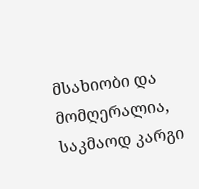მსახიობი და მომღერალია, საკმაოდ კარგი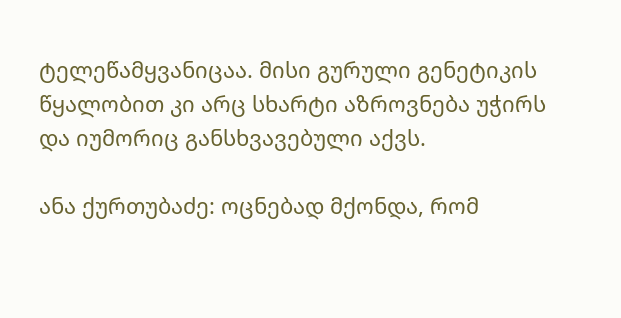ტელეწამყვანიცაა. მისი გურული გენეტიკის წყალობით კი არც სხარტი აზროვნება უჭირს და იუმორიც განსხვავებული აქვს.

ანა ქურთუბაძე: ოცნებად მქონდა, რომ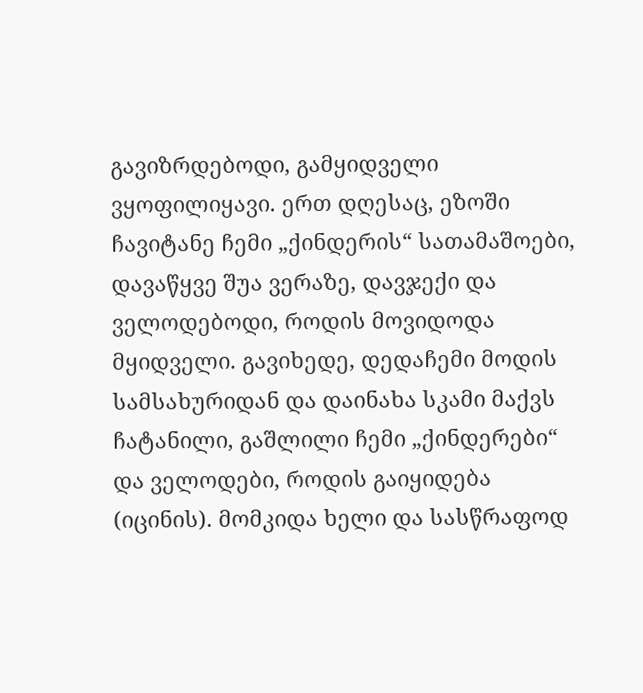გავიზრდებოდი, გამყიდველი ვყოფილიყავი. ერთ დღესაც, ეზოში ჩავიტანე ჩემი „ქინდერის“ სათამაშოები, დავაწყვე შუა ვერაზე, დავჯექი და ველოდებოდი, როდის მოვიდოდა მყიდველი. გავიხედე, დედაჩემი მოდის სამსახურიდან და დაინახა სკამი მაქვს ჩატანილი, გაშლილი ჩემი „ქინდერები“ და ველოდები, როდის გაიყიდება (იცინის). მომკიდა ხელი და სასწრაფოდ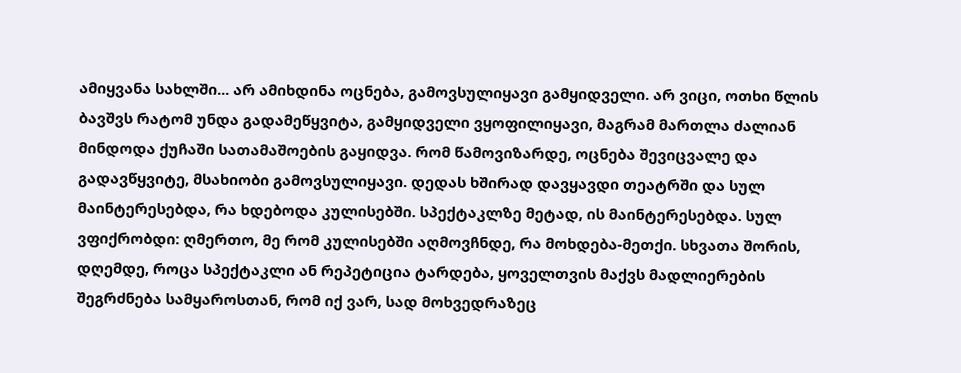ამიყვანა სახლში... არ ამიხდინა ოცნება, გამოვსულიყავი გამყიდველი. არ ვიცი, ოთხი წლის ბავშვს რატომ უნდა გადამეწყვიტა, გამყიდველი ვყოფილიყავი, მაგრამ მართლა ძალიან მინდოდა ქუჩაში სათამაშოების გაყიდვა. რომ წამოვიზარდე, ოცნება შევიცვალე და გადავწყვიტე, მსახიობი გამოვსულიყავი. დედას ხშირად დავყავდი თეატრში და სულ მაინტერესებდა, რა ხდებოდა კულისებში. სპექტაკლზე მეტად, ის მაინტერესებდა. სულ ვფიქრობდი: ღმერთო, მე რომ კულისებში აღმოვჩნდე, რა მოხდება-მეთქი. სხვათა შორის, დღემდე, როცა სპექტაკლი ან რეპეტიცია ტარდება, ყოველთვის მაქვს მადლიერების შეგრძნება სამყაროსთან, რომ იქ ვარ, სად მოხვედრაზეც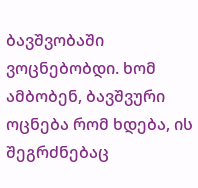ბავშვობაში ვოცნებობდი. ხომ ამბობენ, ბავშვური ოცნება რომ ხდება, ის შეგრძნებაც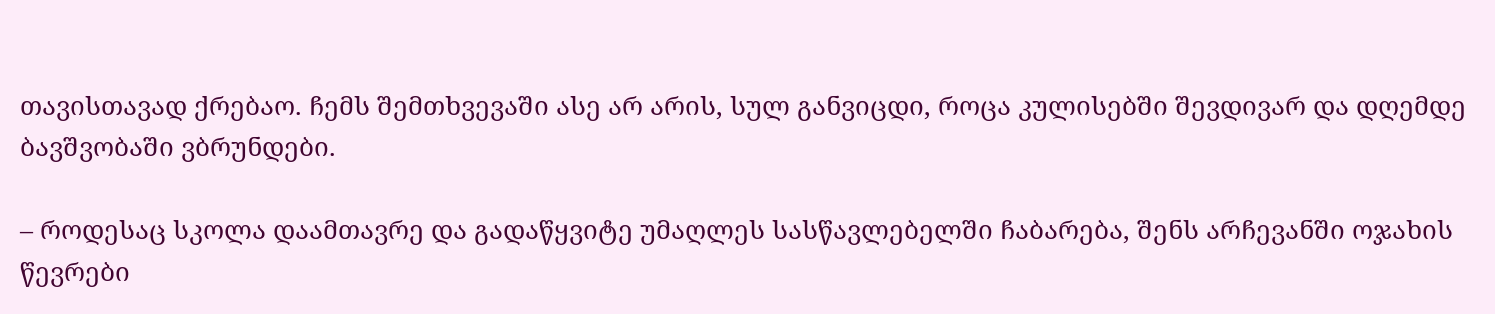თავისთავად ქრებაო. ჩემს შემთხვევაში ასე არ არის, სულ განვიცდი, როცა კულისებში შევდივარ და დღემდე ბავშვობაში ვბრუნდები.

– როდესაც სკოლა დაამთავრე და გადაწყვიტე უმაღლეს სასწავლებელში ჩაბარება, შენს არჩევანში ოჯახის წევრები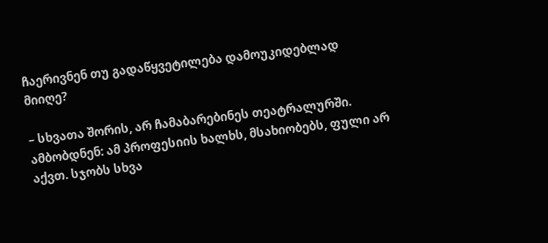ჩაერივნენ თუ გადაწყვეტილება დამოუკიდებლად მიიღე?

– სხვათა შორის, არ ჩამაბარებინეს თეატრალურში. ამბობდნენ: ამ პროფესიის ხალხს, მსახიობებს, ფული არ აქვთ. სჯობს სხვა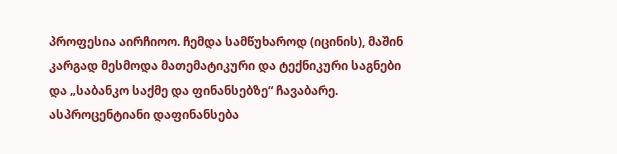პროფესია აირჩიოო. ჩემდა სამწუხაროდ (იცინის), მაშინ კარგად მესმოდა მათემატიკური და ტექნიკური საგნები და „საბანკო საქმე და ფინანსებზე“ ჩავაბარე. ასპროცენტიანი დაფინანსება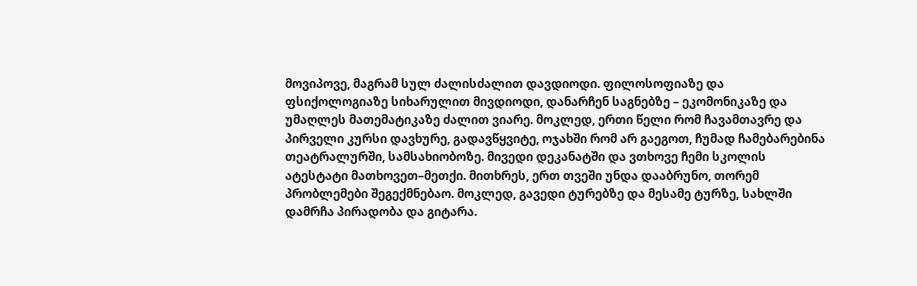მოვიპოვე, მაგრამ სულ ძალისძალით დავდიოდი. ფილოსოფიაზე და ფსიქოლოგიაზე სიხარულით მივდიოდი, დანარჩენ საგნებზე – ეკომონიკაზე და უმაღლეს მათემატიკაზე ძალით ვიარე. მოკლედ, ერთი წელი რომ ჩავამთავრე და პირველი კურსი დავხურე, გადავწყვიტე, ოჯახში რომ არ გაეგოთ, ჩუმად ჩამებარებინა თეატრალურში, სამსახიობოზე. მივედი დეკანატში და ვთხოვე ჩემი სკოლის ატესტატი მათხოვეთ–მეთქი. მითხრეს, ერთ თვეში უნდა დააბრუნო, თორემ პრობლემები შეგექმნებაო. მოკლედ, გავედი ტურებზე და მესამე ტურზე, სახლში დამრჩა პირადობა და გიტარა.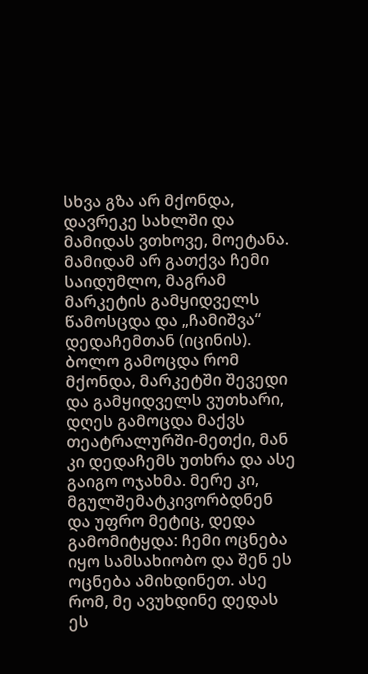სხვა გზა არ მქონდა, დავრეკე სახლში და მამიდას ვთხოვე, მოეტანა. მამიდამ არ გათქვა ჩემი საიდუმლო, მაგრამ მარკეტის გამყიდველს წამოსცდა და „ჩამიშვა“ დედაჩემთან (იცინის). ბოლო გამოცდა რომ მქონდა, მარკეტში შევედი და გამყიდველს ვუთხარი, დღეს გამოცდა მაქვს თეატრალურში-მეთქი, მან კი დედაჩემს უთხრა და ასე გაიგო ოჯახმა. მერე კი, მგულშემატკივორბდნენ და უფრო მეტიც, დედა გამომიტყდა: ჩემი ოცნება იყო სამსახიობო და შენ ეს ოცნება ამიხდინეთ. ასე რომ, მე ავუხდინე დედას ეს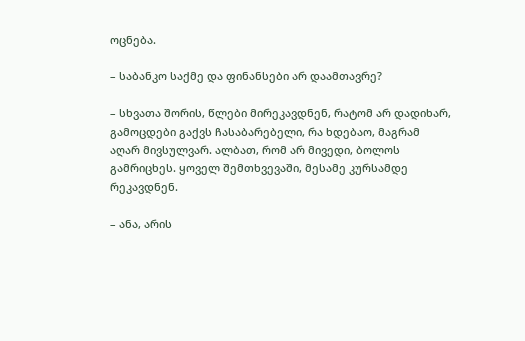ოცნება.

– საბანკო საქმე და ფინანსები არ დაამთავრე?

– სხვათა შორის, წლები მირეკავდნენ, რატომ არ დადიხარ, გამოცდები გაქვს ჩასაბარებელი, რა ხდებაო, მაგრამ აღარ მივსულვარ. ალბათ, რომ არ მივედი, ბოლოს გამრიცხეს. ყოველ შემთხვევაში, მესამე კურსამდე რეკავდნენ.

– ანა, არის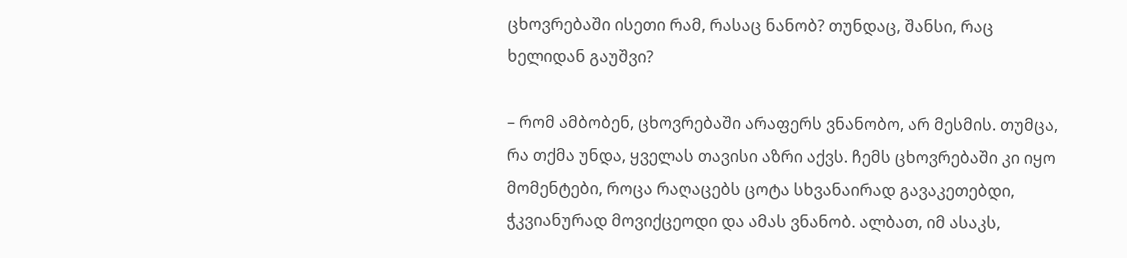ცხოვრებაში ისეთი რამ, რასაც ნანობ? თუნდაც, შანსი, რაც ხელიდან გაუშვი?

– რომ ამბობენ, ცხოვრებაში არაფერს ვნანობო, არ მესმის. თუმცა, რა თქმა უნდა, ყველას თავისი აზრი აქვს. ჩემს ცხოვრებაში კი იყო მომენტები, როცა რაღაცებს ცოტა სხვანაირად გავაკეთებდი, ჭკვიანურად მოვიქცეოდი და ამას ვნანობ. ალბათ, იმ ასაკს,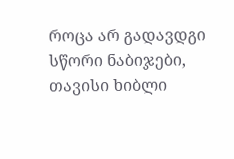როცა არ გადავდგი სწორი ნაბიჯები, თავისი ხიბლი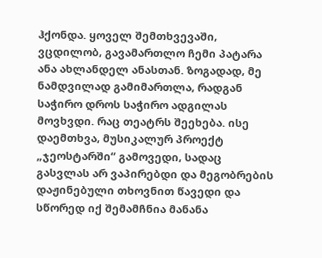ჰქონდა. ყოველ შემთხვევაში, ვცდილობ, გავამართლო ჩემი პატარა ანა ახლანდელ ანასთან. ზოგადად, მე ნამდვილად გამიმართლა, რადგან საჭირო დროს საჭირო ადგილას მოვხვდი. რაც თეატრს შეეხება. ისე დაემთხვა, მუსიკალურ პროექტ „ჯეოსტარში“ გამოვედი, სადაც გასვლას არ ვაპირებდი და მეგობრების დაჟინებული თხოვნით წავედი და სწორედ იქ შემამჩნია მანანა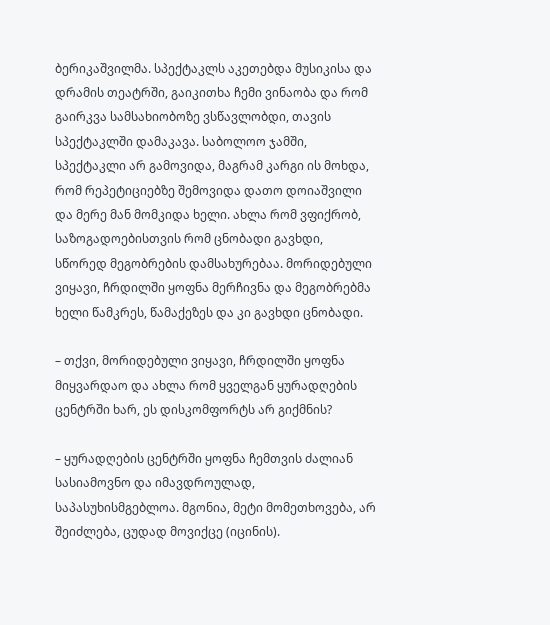ბერიკაშვილმა. სპექტაკლს აკეთებდა მუსიკისა და დრამის თეატრში, გაიკითხა ჩემი ვინაობა და რომ გაირკვა სამსახიობოზე ვსწავლობდი, თავის სპექტაკლში დამაკავა. საბოლოო ჯამში, სპექტაკლი არ გამოვიდა, მაგრამ კარგი ის მოხდა, რომ რეპეტიციებზე შემოვიდა დათო დოიაშვილი და მერე მან მომკიდა ხელი. ახლა რომ ვფიქრობ, საზოგადოებისთვის რომ ცნობადი გავხდი, სწორედ მეგობრების დამსახურებაა. მორიდებული ვიყავი, ჩრდილში ყოფნა მერჩივნა და მეგობრებმა ხელი წამკრეს, წამაქეზეს და კი გავხდი ცნობადი.

– თქვი, მორიდებული ვიყავი, ჩრდილში ყოფნა მიყვარდაო და ახლა რომ ყველგან ყურადღების ცენტრში ხარ, ეს დისკომფორტს არ გიქმნის?

– ყურადღების ცენტრში ყოფნა ჩემთვის ძალიან სასიამოვნო და იმავდროულად, საპასუხისმგებლოა. მგონია, მეტი მომეთხოვება, არ შეიძლება, ცუდად მოვიქცე (იცინის).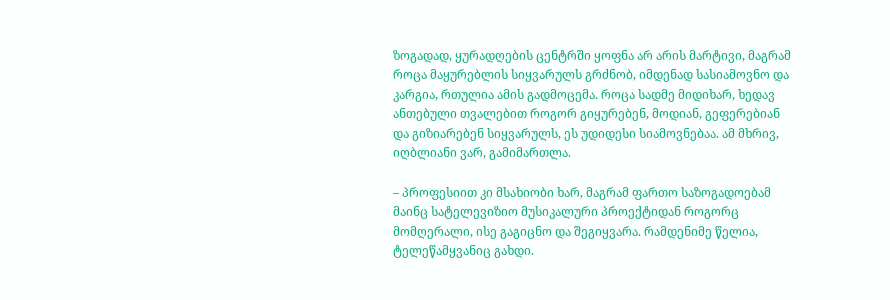ზოგადად, ყურადღების ცენტრში ყოფნა არ არის მარტივი, მაგრამ როცა მაყურებლის სიყვარულს გრძნობ, იმდენად სასიამოვნო და კარგია, რთულია ამის გადმოცემა. როცა სადმე მიდიხარ, ხედავ ანთებული თვალებით როგორ გიყურებენ, მოდიან, გეფერებიან და გიზიარებენ სიყვარულს, ეს უდიდესი სიამოვნებაა. ამ მხრივ, იღბლიანი ვარ, გამიმართლა.

– პროფესიით კი მსახიობი ხარ, მაგრამ ფართო საზოგადოებამ მაინც სატელევიზიო მუსიკალური პროექტიდან როგორც მომღერალი, ისე გაგიცნო და შეგიყვარა. რამდენიმე წელია, ტელეწამყვანიც გახდი.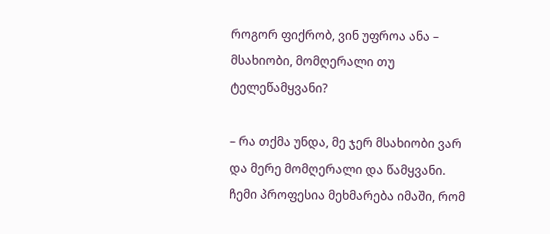როგორ ფიქრობ, ვინ უფროა ანა – მსახიობი, მომღერალი თუ ტელეწამყვანი?

– რა თქმა უნდა, მე ჯერ მსახიობი ვარ და მერე მომღერალი და წამყვანი. ჩემი პროფესია მეხმარება იმაში, რომ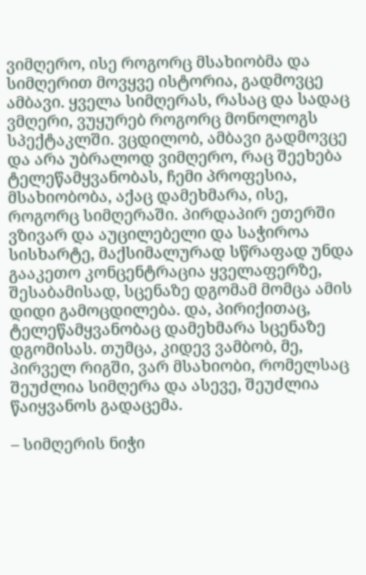ვიმღერო, ისე როგორც მსახიობმა და სიმღერით მოვყვე ისტორია, გადმოვცე ამბავი. ყველა სიმღერას, რასაც და სადაც ვმღერი, ვუყურებ როგორც მონოლოგს სპექტაკლში. ვცდილობ, ამბავი გადმოვცე და არა უბრალოდ ვიმღერო, რაც შეეხება ტელეწამყვანობას, ჩემი პროფესია, მსახიობობა, აქაც დამეხმარა, ისე, როგორც სიმღერაში. პირდაპირ ეთერში ვზივარ და აუცილებელი და საჭიროა სისხარტე, მაქსიმალურად სწრაფად უნდა გააკეთო კონცენტრაცია ყველაფერზე, შესაბამისად, სცენაზე დგომამ მომცა ამის დიდი გამოცდილება. და, პირიქითაც, ტელეწამყვანობაც დამეხმარა სცენაზე დგომისას. თუმცა, კიდევ ვამბობ, მე, პირველ რიგში, ვარ მსახიობი, რომელსაც შეუძლია სიმღერა და ასევე, შეუძლია წაიყვანოს გადაცემა.

– სიმღერის ნიჭი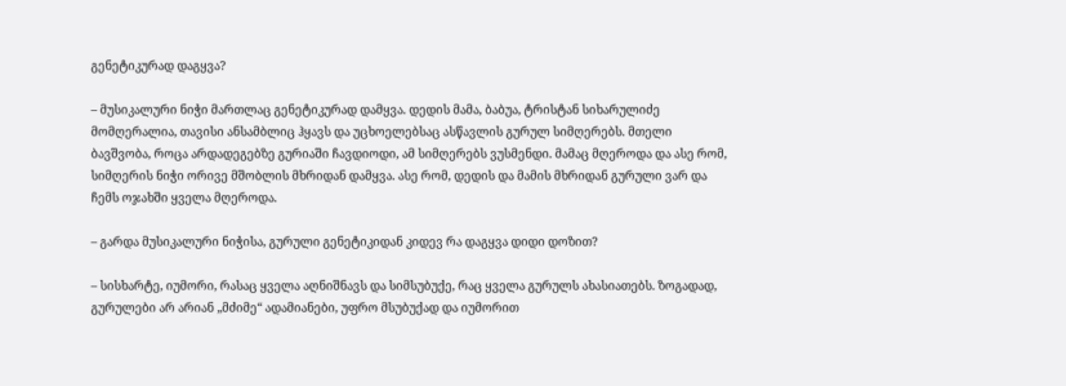გენეტიკურად დაგყვა?

– მუსიკალური ნიჭი მართლაც გენეტიკურად დამყვა. დედის მამა, ბაბუა, ტრისტან სიხარულიძე მომღერალია, თავისი ანსამბლიც ჰყავს და უცხოელებსაც ასწავლის გურულ სიმღერებს. მთელი ბავშვობა, როცა არდადეგებზე გურიაში ჩავდიოდი, ამ სიმღერებს ვუსმენდი. მამაც მღეროდა და ასე რომ, სიმღერის ნიჭი ორივე მშობლის მხრიდან დამყვა. ასე რომ, დედის და მამის მხრიდან გურული ვარ და ჩემს ოჯახში ყველა მღეროდა.

– გარდა მუსიკალური ნიჭისა, გურული გენეტიკიდან კიდევ რა დაგყვა დიდი დოზით?

– სისხარტე, იუმორი, რასაც ყველა აღნიშნავს და სიმსუბუქე, რაც ყველა გურულს ახასიათებს. ზოგადად, გურულები არ არიან „მძიმე“ ადამიანები, უფრო მსუბუქად და იუმორით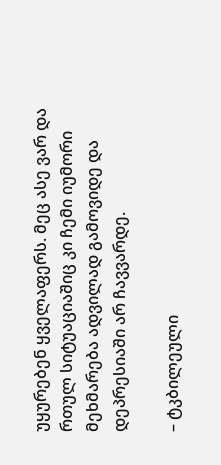უყურებენ ყველაფერს. მეც ასე ვარ და რთულ სიტუაციაშიც კი ჩემი იუმორი მეხმარება ადვილად გამოვიდე და დეპრესიაში არ ჩავვარდე.

– ტკბილეული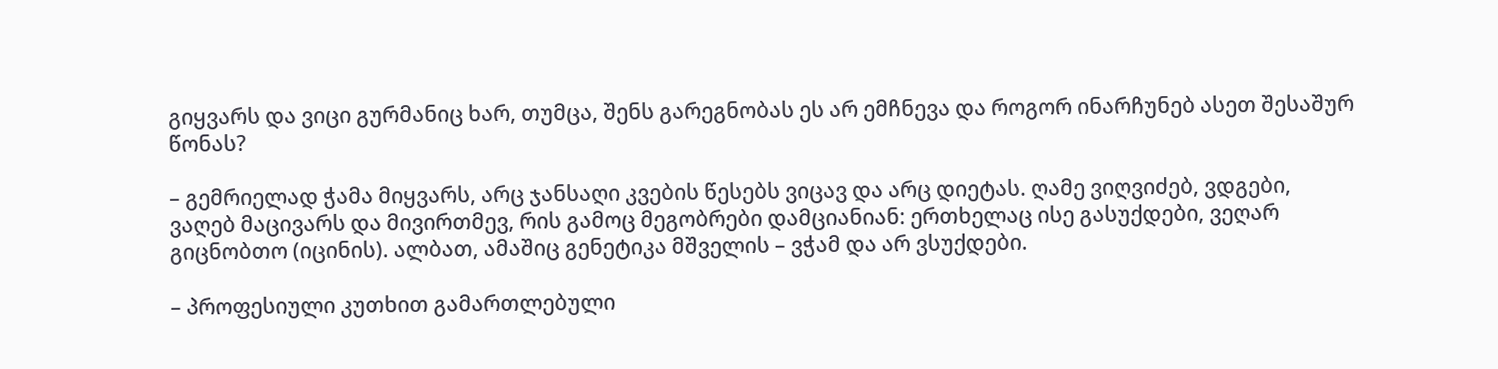გიყვარს და ვიცი გურმანიც ხარ, თუმცა, შენს გარეგნობას ეს არ ემჩნევა და როგორ ინარჩუნებ ასეთ შესაშურ წონას?

– გემრიელად ჭამა მიყვარს, არც ჯანსაღი კვების წესებს ვიცავ და არც დიეტას. ღამე ვიღვიძებ, ვდგები, ვაღებ მაცივარს და მივირთმევ, რის გამოც მეგობრები დამციანიან: ერთხელაც ისე გასუქდები, ვეღარ გიცნობთო (იცინის). ალბათ, ამაშიც გენეტიკა მშველის – ვჭამ და არ ვსუქდები.

– პროფესიული კუთხით გამართლებული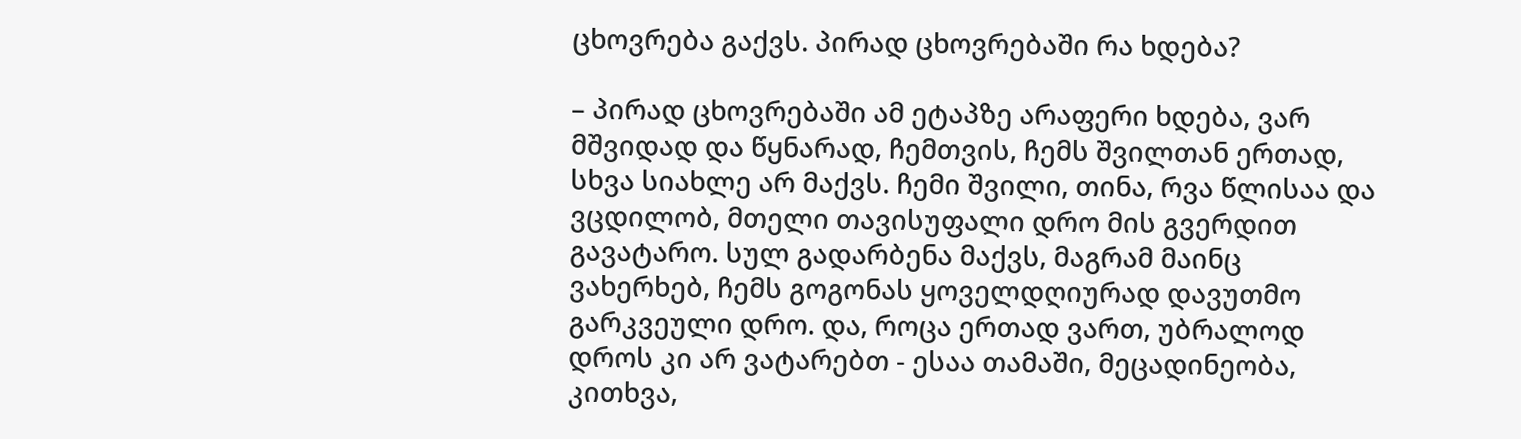ცხოვრება გაქვს. პირად ცხოვრებაში რა ხდება?

– პირად ცხოვრებაში ამ ეტაპზე არაფერი ხდება, ვარ მშვიდად და წყნარად, ჩემთვის, ჩემს შვილთან ერთად, სხვა სიახლე არ მაქვს. ჩემი შვილი, თინა, რვა წლისაა და ვცდილობ, მთელი თავისუფალი დრო მის გვერდით გავატარო. სულ გადარბენა მაქვს, მაგრამ მაინც ვახერხებ, ჩემს გოგონას ყოველდღიურად დავუთმო გარკვეული დრო. და, როცა ერთად ვართ, უბრალოდ დროს კი არ ვატარებთ - ესაა თამაში, მეცადინეობა, კითხვა,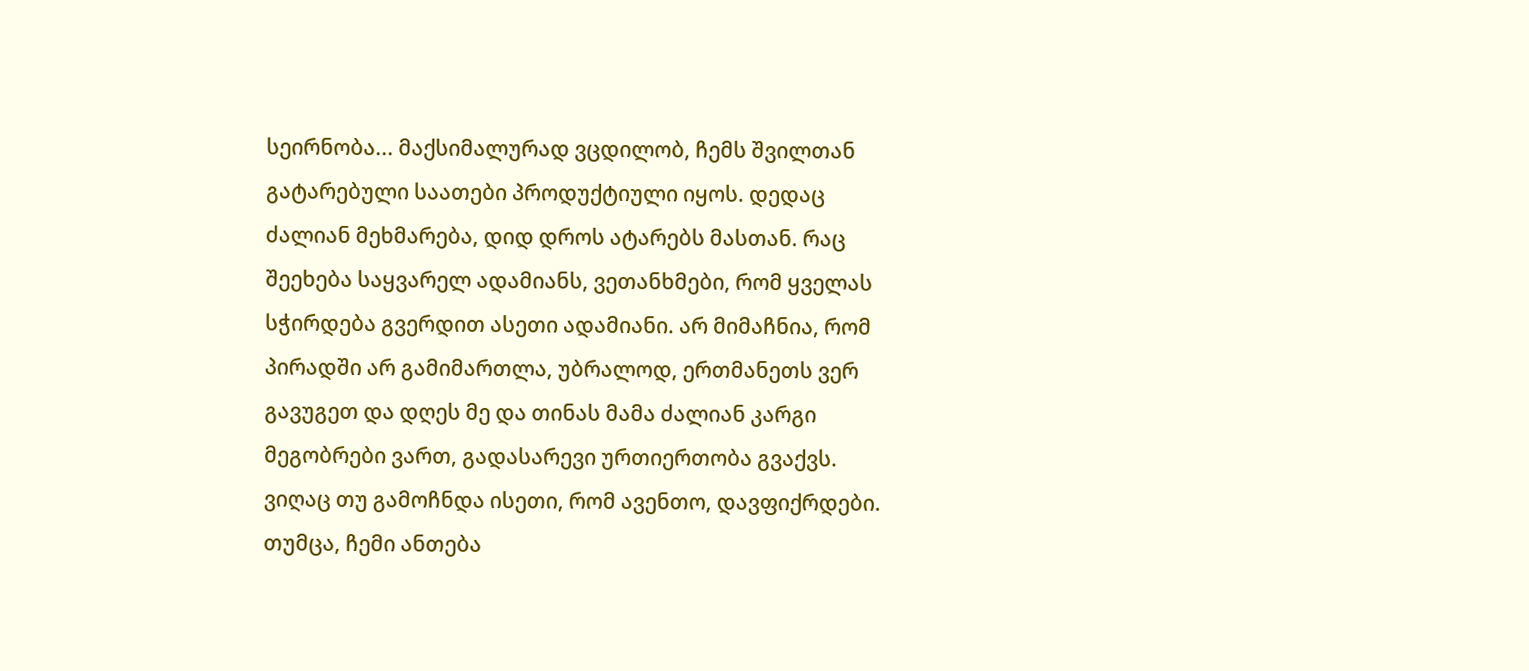სეირნობა... მაქსიმალურად ვცდილობ, ჩემს შვილთან გატარებული საათები პროდუქტიული იყოს. დედაც ძალიან მეხმარება, დიდ დროს ატარებს მასთან. რაც შეეხება საყვარელ ადამიანს, ვეთანხმები, რომ ყველას სჭირდება გვერდით ასეთი ადამიანი. არ მიმაჩნია, რომ პირადში არ გამიმართლა, უბრალოდ, ერთმანეთს ვერ გავუგეთ და დღეს მე და თინას მამა ძალიან კარგი მეგობრები ვართ, გადასარევი ურთიერთობა გვაქვს. ვიღაც თუ გამოჩნდა ისეთი, რომ ავენთო, დავფიქრდები. თუმცა, ჩემი ანთება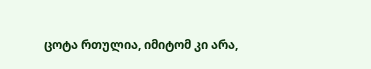ცოტა რთულია, იმიტომ კი არა,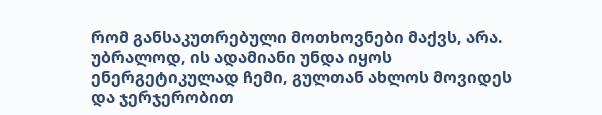რომ განსაკუთრებული მოთხოვნები მაქვს, არა. უბრალოდ, ის ადამიანი უნდა იყოს ენერგეტიკულად ჩემი, გულთან ახლოს მოვიდეს და ჯერჯერობით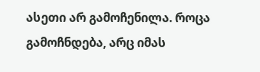ასეთი არ გამოჩენილა. როცა გამოჩნდება, არც იმას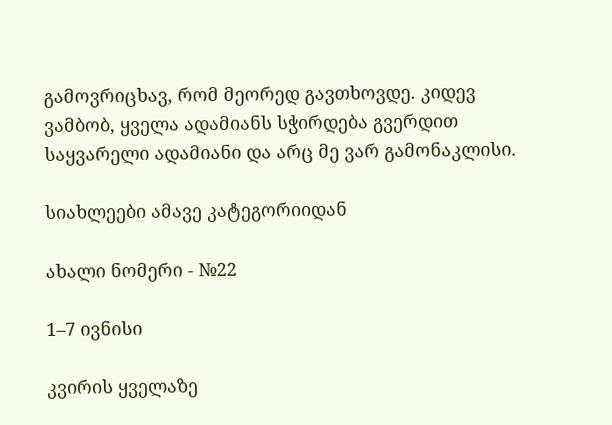გამოვრიცხავ, რომ მეორედ გავთხოვდე. კიდევ ვამბობ, ყველა ადამიანს სჭირდება გვერდით საყვარელი ადამიანი და არც მე ვარ გამონაკლისი.

სიახლეები ამავე კატეგორიიდან

ახალი ნომერი - №22

1–7 ივნისი

კვირის ყველაზე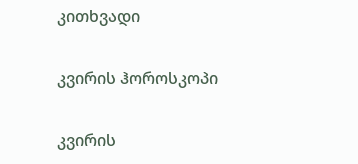კითხვადი

კვირის ჰოროსკოპი

კვირის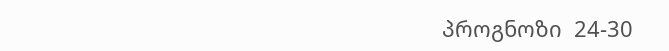პროგნოზი  24-30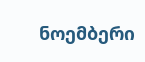ნოემბერი